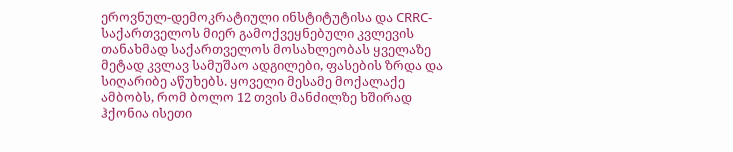ეროვნულ-დემოკრატიული ინსტიტუტისა და CRRC-საქართველოს მიერ გამოქვეყნებული კვლევის თანახმად საქართველოს მოსახლეობას ყველაზე მეტად კვლავ სამუშაო ადგილები, ფასების ზრდა და სიღარიბე აწუხებს. ყოველი მესამე მოქალაქე ამბობს, რომ ბოლო 12 თვის მანძილზე ხშირად ჰქონია ისეთი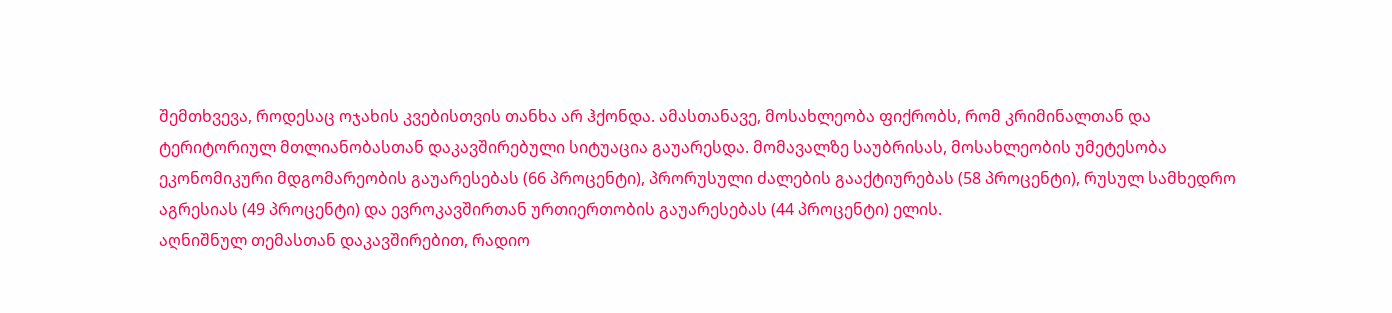შემთხვევა, როდესაც ოჯახის კვებისთვის თანხა არ ჰქონდა. ამასთანავე, მოსახლეობა ფიქრობს, რომ კრიმინალთან და ტერიტორიულ მთლიანობასთან დაკავშირებული სიტუაცია გაუარესდა. მომავალზე საუბრისას, მოსახლეობის უმეტესობა ეკონომიკური მდგომარეობის გაუარესებას (66 პროცენტი), პრორუსული ძალების გააქტიურებას (58 პროცენტი), რუსულ სამხედრო აგრესიას (49 პროცენტი) და ევროკავშირთან ურთიერთობის გაუარესებას (44 პროცენტი) ელის.
აღნიშნულ თემასთან დაკავშირებით, რადიო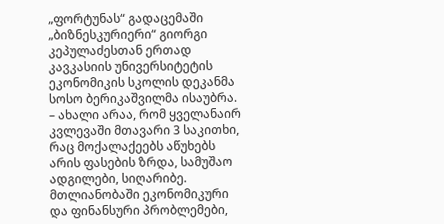„ფორტუნას“ გადაცემაში „ბიზნესკურიერი“ გიორგი კეპულაძესთან ერთად კავკასიის უნივერსიტეტის ეკონომიკის სკოლის დეკანმა სოსო ბერიკაშვილმა ისაუბრა.
– ახალი არაა, რომ ყველანაირ კვლევაში მთავარი 3 საკითხი, რაც მოქალაქეებს აწუხებს არის ფასების ზრდა, სამუშაო ადგილები, სიღარიბე. მთლიანობაში ეკონომიკური და ფინანსური პრობლემები,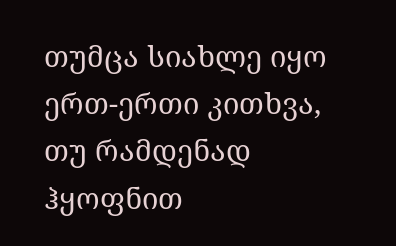თუმცა სიახლე იყო ერთ-ერთი კითხვა, თუ რამდენად ჰყოფნით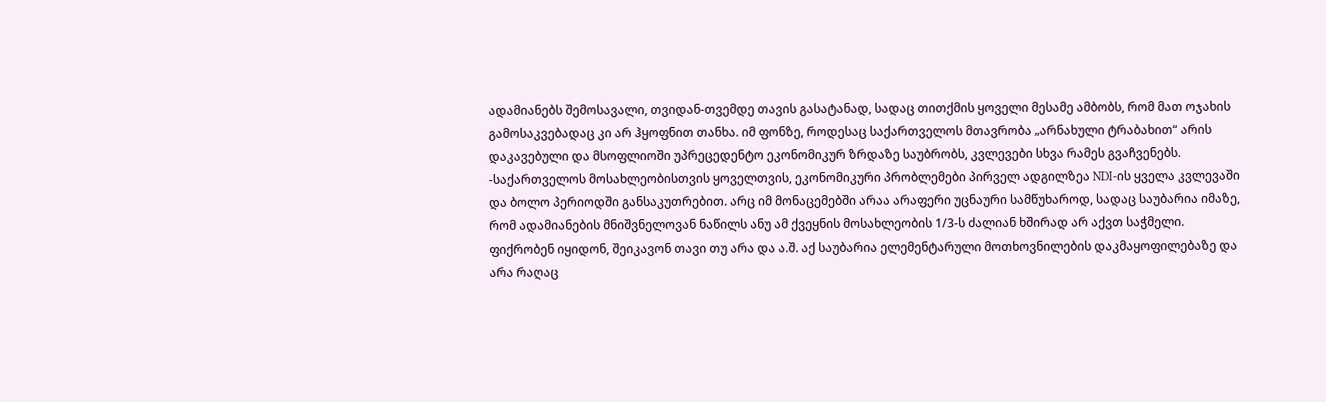ადამიანებს შემოსავალი, თვიდან-თვემდე თავის გასატანად, სადაც თითქმის ყოველი მესამე ამბობს, რომ მათ ოჯახის გამოსაკვებადაც კი არ ჰყოფნით თანხა. იმ ფონზე, როდესაც საქართველოს მთავრობა „არნახული ტრაბახით“ არის დაკავებული და მსოფლიოში უპრეცედენტო ეკონომიკურ ზრდაზე საუბრობს, კვლევები სხვა რამეს გვაჩვენებს.
-საქართველოს მოსახლეობისთვის ყოველთვის, ეკონომიკური პრობლემები პირველ ადგილზეა NDI-ის ყველა კვლევაში და ბოლო პერიოდში განსაკუთრებით. არც იმ მონაცემებში არაა არაფერი უცნაური სამწუხაროდ, სადაც საუბარია იმაზე, რომ ადამიანების მნიშვნელოვან ნაწილს ანუ ამ ქვეყნის მოსახლეობის 1/3-ს ძალიან ხშირად არ აქვთ საჭმელი. ფიქრობენ იყიდონ, შეიკავონ თავი თუ არა და ა.შ. აქ საუბარია ელემენტარული მოთხოვნილების დაკმაყოფილებაზე და არა რაღაც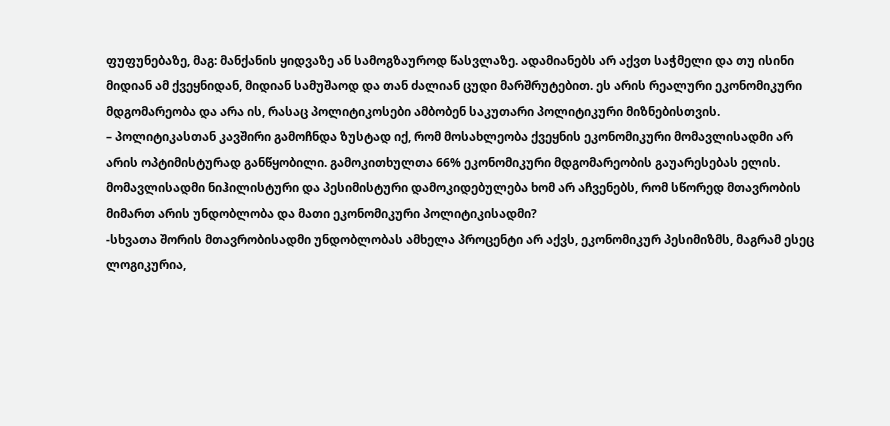ფუფუნებაზე, მაგ: მანქანის ყიდვაზე ან სამოგზაუროდ წასვლაზე. ადამიანებს არ აქვთ საჭმელი და თუ ისინი მიდიან ამ ქვეყნიდან, მიდიან სამუშაოდ და თან ძალიან ცუდი მარშრუტებით. ეს არის რეალური ეკონომიკური მდგომარეობა და არა ის, რასაც პოლიტიკოსები ამბობენ საკუთარი პოლიტიკური მიზნებისთვის.
– პოლიტიკასთან კავშირი გამოჩნდა ზუსტად იქ, რომ მოსახლეობა ქვეყნის ეკონომიკური მომავლისადმი არ არის ოპტიმისტურად განწყობილი. გამოკითხულთა 66% ეკონომიკური მდგომარეობის გაუარესებას ელის. მომავლისადმი ნიჰილისტური და პესიმისტური დამოკიდებულება ხომ არ აჩვენებს, რომ სწორედ მთავრობის მიმართ არის უნდობლობა და მათი ეკონომიკური პოლიტიკისადმი?
-სხვათა შორის მთავრობისადმი უნდობლობას ამხელა პროცენტი არ აქვს, ეკონომიკურ პესიმიზმს, მაგრამ ესეც ლოგიკურია,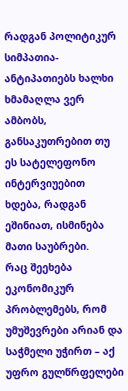რადგან პოლიტიკურ სიმპათია-ანტიპათიებს ხალხი ხმამაღლა ვერ ამბობს, განსაკუთრებით თუ ეს სატელეფონო ინტერვიუებით ხდება, რადგან ეშინიათ, ისმინება მათი საუბრები.
რაც შეეხება ეკონომიკურ პრობლემებს, რომ უმუშევრები არიან და საჭმელი უჭირთ – აქ უფრო გულწრფელები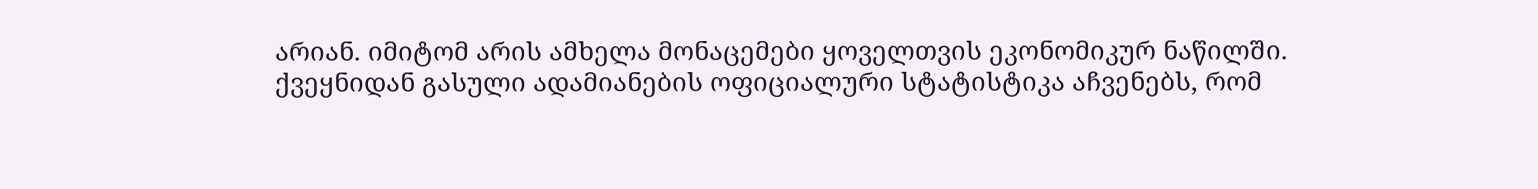არიან. იმიტომ არის ამხელა მონაცემები ყოველთვის ეკონომიკურ ნაწილში.
ქვეყნიდან გასული ადამიანების ოფიციალური სტატისტიკა აჩვენებს, რომ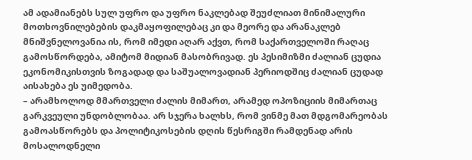ამ ადამიანებს სულ უფრო და უფრო ნაკლებად შეუძლიათ მინიმალური მოთხოვნილებების დაკმაყოფილებაც კი და მეორე და არანაკლებ მნიშვნელოვანია ის, რომ იმედი აღარ აქვთ, რომ საქართველოში რაღაც გამოსწორდება, ამიტომ მიდიან მასობრივად. ეს პესიმიზმი ძალიან ცუდია ეკონომიკისთვის ზოგადად და საშუალოვადიან პერიოდშიც ძალიან ცუდად აისახება ეს უიმედობა.
– არამხოლოდ მმართველი ძალის მიმართ, არამედ ოპოზიციის მიმართაც გარკვეული უნდობლობაა. არ სჯერა ხალხს, რომ ვინმე მათ მდგომარეობას გამოასწორებს და პოლიტიკოსების დღის წესრიგში რამდენად არის მოსალოდნელი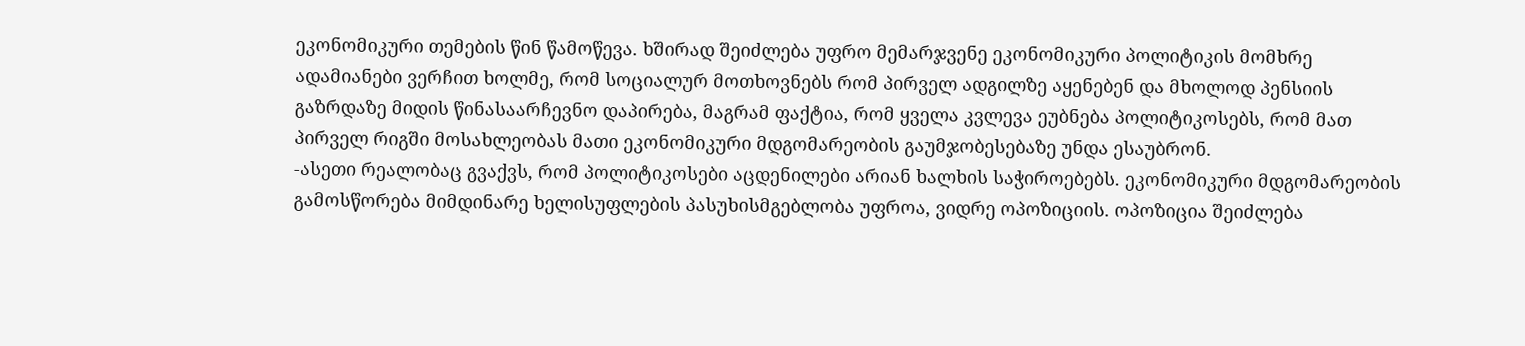ეკონომიკური თემების წინ წამოწევა. ხშირად შეიძლება უფრო მემარჯვენე ეკონომიკური პოლიტიკის მომხრე ადამიანები ვერჩით ხოლმე, რომ სოციალურ მოთხოვნებს რომ პირველ ადგილზე აყენებენ და მხოლოდ პენსიის გაზრდაზე მიდის წინასაარჩევნო დაპირება, მაგრამ ფაქტია, რომ ყველა კვლევა ეუბნება პოლიტიკოსებს, რომ მათ პირველ რიგში მოსახლეობას მათი ეკონომიკური მდგომარეობის გაუმჯობესებაზე უნდა ესაუბრონ.
-ასეთი რეალობაც გვაქვს, რომ პოლიტიკოსები აცდენილები არიან ხალხის საჭიროებებს. ეკონომიკური მდგომარეობის გამოსწორება მიმდინარე ხელისუფლების პასუხისმგებლობა უფროა, ვიდრე ოპოზიციის. ოპოზიცია შეიძლება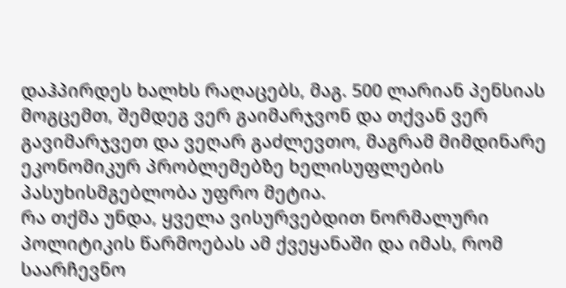დაჰპირდეს ხალხს რაღაცებს, მაგ. 500 ლარიან პენსიას მოგცემთ, შემდეგ ვერ გაიმარჯვონ და თქვან ვერ გავიმარჯვეთ და ვეღარ გაძლევთო, მაგრამ მიმდინარე ეკონომიკურ პრობლემებზე ხელისუფლების პასუხისმგებლობა უფრო მეტია.
რა თქმა უნდა, ყველა ვისურვებდით ნორმალური პოლიტიკის წარმოებას ამ ქვეყანაში და იმას, რომ საარჩევნო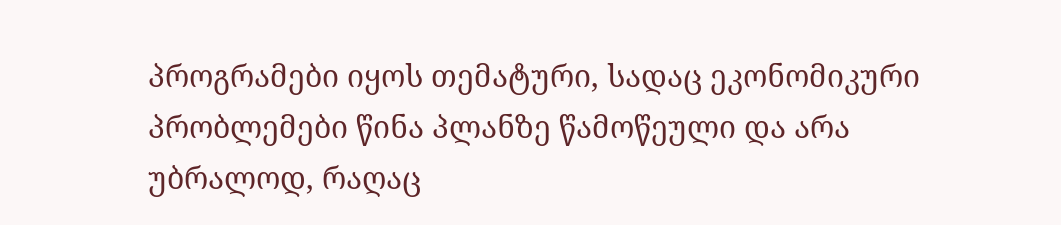პროგრამები იყოს თემატური, სადაც ეკონომიკური პრობლემები წინა პლანზე წამოწეული და არა უბრალოდ, რაღაც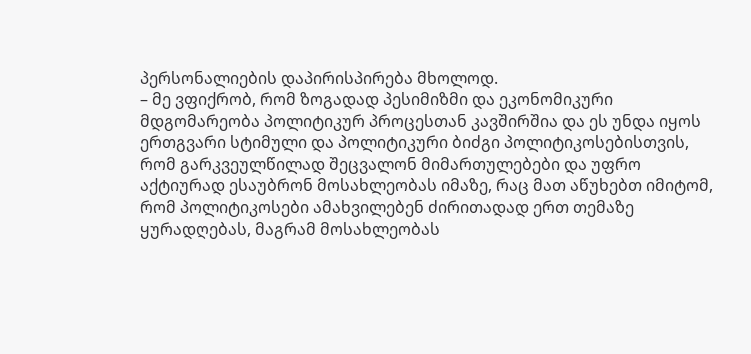პერსონალიების დაპირისპირება მხოლოდ.
– მე ვფიქრობ, რომ ზოგადად პესიმიზმი და ეკონომიკური მდგომარეობა პოლიტიკურ პროცესთან კავშირშია და ეს უნდა იყოს ერთგვარი სტიმული და პოლიტიკური ბიძგი პოლიტიკოსებისთვის, რომ გარკვეულწილად შეცვალონ მიმართულებები და უფრო აქტიურად ესაუბრონ მოსახლეობას იმაზე, რაც მათ აწუხებთ იმიტომ, რომ პოლიტიკოსები ამახვილებენ ძირითადად ერთ თემაზე ყურადღებას, მაგრამ მოსახლეობას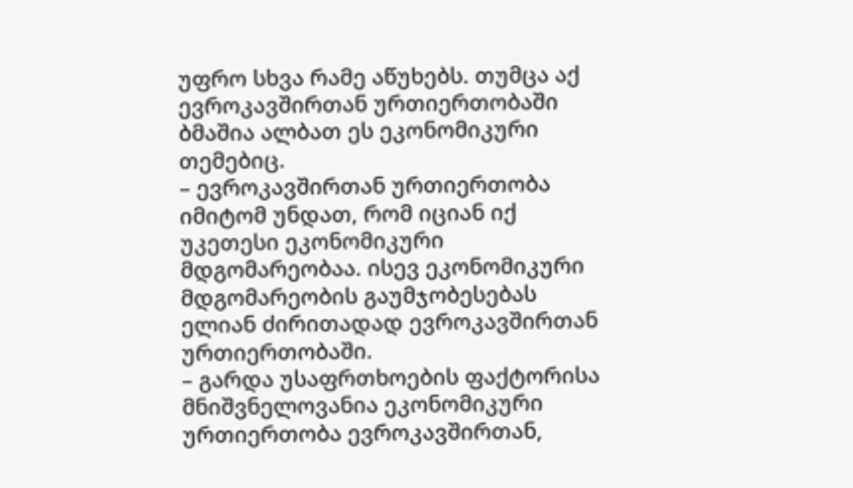უფრო სხვა რამე აწუხებს. თუმცა აქ ევროკავშირთან ურთიერთობაში ბმაშია ალბათ ეს ეკონომიკური თემებიც.
– ევროკავშირთან ურთიერთობა იმიტომ უნდათ, რომ იციან იქ უკეთესი ეკონომიკური მდგომარეობაა. ისევ ეკონომიკური მდგომარეობის გაუმჯობესებას ელიან ძირითადად ევროკავშირთან ურთიერთობაში.
– გარდა უსაფრთხოების ფაქტორისა მნიშვნელოვანია ეკონომიკური ურთიერთობა ევროკავშირთან,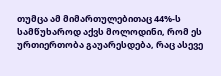თუმცა ამ მიმართულებითაც 44%-ს სამწუხაროდ აქვს მოლოდინი, რომ ეს ურთიერთობა გაუარესდება, რაც ასევე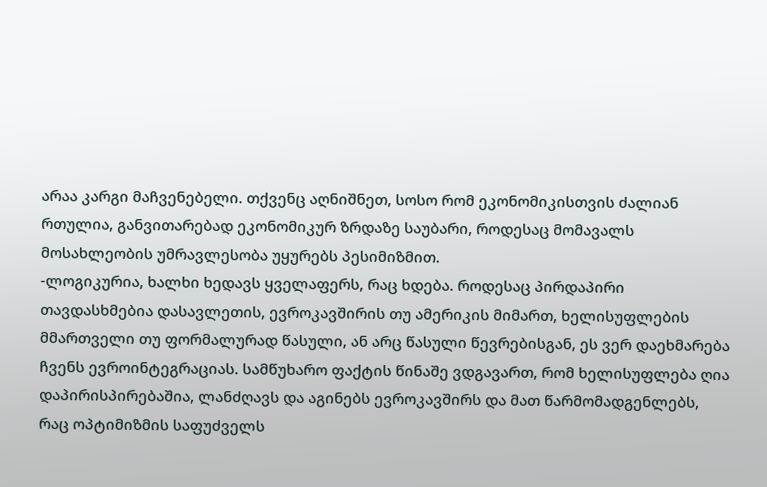არაა კარგი მაჩვენებელი. თქვენც აღნიშნეთ, სოსო რომ ეკონომიკისთვის ძალიან რთულია, განვითარებად ეკონომიკურ ზრდაზე საუბარი, როდესაც მომავალს მოსახლეობის უმრავლესობა უყურებს პესიმიზმით.
-ლოგიკურია, ხალხი ხედავს ყველაფერს, რაც ხდება. როდესაც პირდაპირი თავდასხმებია დასავლეთის, ევროკავშირის თუ ამერიკის მიმართ, ხელისუფლების მმართველი თუ ფორმალურად წასული, ან არც წასული წევრებისგან, ეს ვერ დაეხმარება ჩვენს ევროინტეგრაციას. სამწუხარო ფაქტის წინაშე ვდგავართ, რომ ხელისუფლება ღია დაპირისპირებაშია, ლანძღავს და აგინებს ევროკავშირს და მათ წარმომადგენლებს, რაც ოპტიმიზმის საფუძველს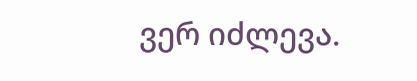ვერ იძლევა.